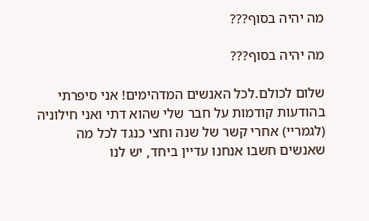מה יהיה בסוף???

מה יהיה בסוף???

שלום לכולם.לכל האנשים המדהימים! אני סיפרתי בהודעות קודמות על חבר שלי שהוא דתי ואני חילוניה (לגמריי) אחרי קשר של שנה וחצי כנגד לכל מה שאנשים חשבו אנחנו עדיין ביחד, יש לנו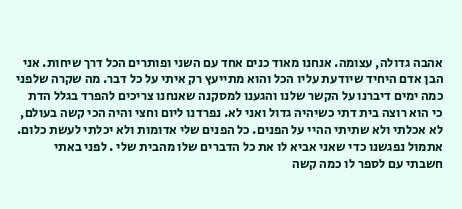אהבה גדולה, עצומה. אנחנו מאוד כנים אחד עם השני ופותרים הכל דרך שיחות. אני הבן אדם היחיד שיודעת עליו הכל והוא מתייעץ רק איתי על כל דבר. מה שקרה שלפני כמה ימים דיברנו על הקשר שלנו והגענו למסקנה שאנחנו צריכים להפרד בגלל הדת כי הוא רוצה בית דתי כשיהיה גדול ואני לא. נפרדנו ליום וחצי והיה הכי קשה בעולם, לא אכלתי ולא שתיתי ההיי על הפנים. כל הפנים שלי אדומות ולא יכלתי לעשת כלום. אתמול נפגשנו כדי שאני אביא לו את כל הדברים שלו מהבית שלי . לפני באתי חשבתי עם לספר לו כמה קשה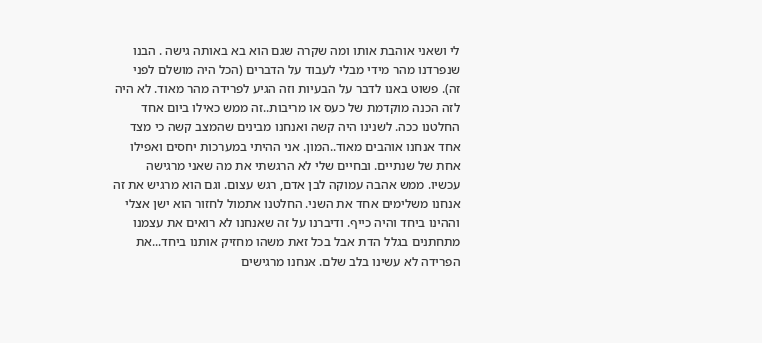לי ושאני אוהבת אותו ומה שקרה שגם הוא בא באותה גישה . הבנו שנפרדנו מהר מידי מבלי לעבוד על הדברים (הכל היה מושלם לפני זה). פשוט באנו לדבר על הבעיות וזה הגיע לפרידה מהר מאוד. לא היה לזה הכנה מוקדמת של כעס או מריבות..זה ממש כאילו ביום אחד החלטנו ככה. לשנינו היה קשה ואנחנו מבינים שהמצב קשה כי מצד אחד אנחנו אוהבים מאוד..המון. אני ההיתי במערכות יחסים ואפילו אחת של שנתיים. ובחיים שלי לא הרגשתי את מה שאני מרגישה עכשיו. ממש אהבה עמוקה לבן אדם, רגש עצום. וגם הוא מרגיש את זה אנחנו משלימים אחד את השני. החלטנו אתמול לחזור הוא ישן אצלי וההינו ביחד והיה כייף. ודיברנו על זה שאנחנו לא רואים את עצמנו מתחתנים בגלל הדת אבל בכל זאת משהו מחזיק אותנו ביחד...את הפרידה לא עשינו בלב שלם. אנחנו מרגישים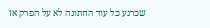שכרגע כל עוד החתונה לא על הפרק אז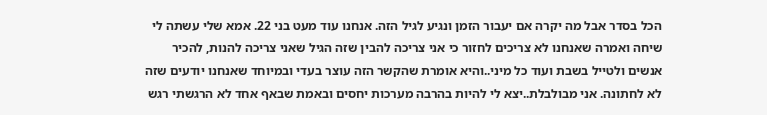הכל בסדר אבל מה יקרה אם יעבור הזמן ונגיע לגיל הזה. אנחנו עוד מעט בני 22. אמא שלי עשתה לי שיחה ואמרה שאנחנו לא צריכים לחזור כי אני צריכה להבין שזה הגיל שאני צריכה להנות, להכיר אנשים ולטייל בשבת ועוד כל מיני..והיא אומרת שהקשר הזה עוצר בעדי ובמיוחד שאנחנו יודעים שזה לא לחתונה. אני מבולבלת..יצא לי להיות בהרבה מערכות יחסים ובאמת שבאף אחד לא הרגשתי רגש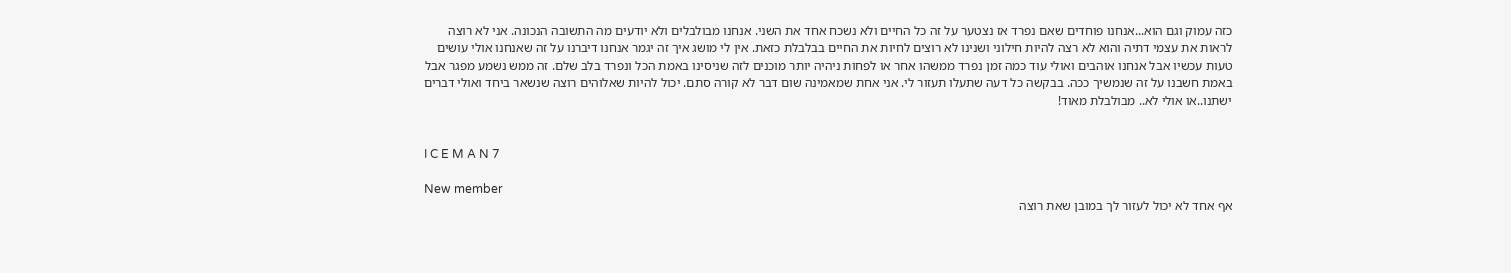כזה עמוק וגם הוא...אנחנו פוחדים שאם נפרד אז נצטער על זה כל החיים ולא נשכח אחד את השני. אנחנו מבולבלים ולא יודעים מה התשובה הנכונה. אני לא רוצה לראות את עצמי דתיה והוא לא רצה להיות חילוני ושנינו לא רוצים לחיות את החיים בבלבלת כזאת. אין לי מושג איך זה יגמר אנחנו דיברנו על זה שאנחנו אולי עושים טעות עכשיו אבל אנחנו אוהבים ואולי עוד כמה זמן נפרד ממשהו אחר או לפחות ניהיה יותר מוכנים לזה שניסינו באמת הכל ונפרד בלב שלם. זה ממש נשמע מפגר אבל באמת חשבנו על זה שנמשיך ככה. בבקשה כל דעה שתעלו תעזור לי. אני אחת שמאמינה שום דבר לא קורה סתם. יכול להיות שאלוהים רוצה שנשאר ביחד ואולי דברים ישתנו..או אולי לא.. מבולבלת מאוד!


I C E M A N 7

New member
אף אחד לא יכול לעזור לך במובן שאת רוצה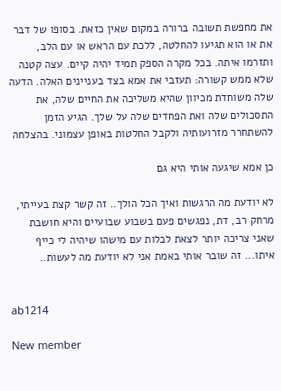את מחפשת תשובה ברורה במקום שאין כזאת. בסופו של דבר את או הוא תגיעו להחלטה, ללכת עם הראש או עם הלב, ותזרמו איתה. בכל מקרה הספק תמיד יהיה קיים. עצה קטנה שלא ממש קשורה: תעזבי את אמא בצד בעניינים האלה. הדעה שלה משוחדת מכיוון שהיא משליכה את החיים שלה, את התסכולים שלה ואת הפחדים שלה על שלך. הגיע הזמן להשתחרר מזרועותיה ולקבל החלטות באופן עצמוני. בהצלחה

כן אמא שיגעה אותי היא גם

לא יודעת מה הרגשות ואיך הכל הולך.. זה קשר קצת בעייתי, מרחק רב, דת, נפגשים פעם בשבוע שבועיים והיא חושבת שאני צריכה יותר לצאת לבלות עם מישהו שיהיה לי כייף איתו... זה שובר אותי באמת אני לא יודעת מה לעשות..


ab1214

New member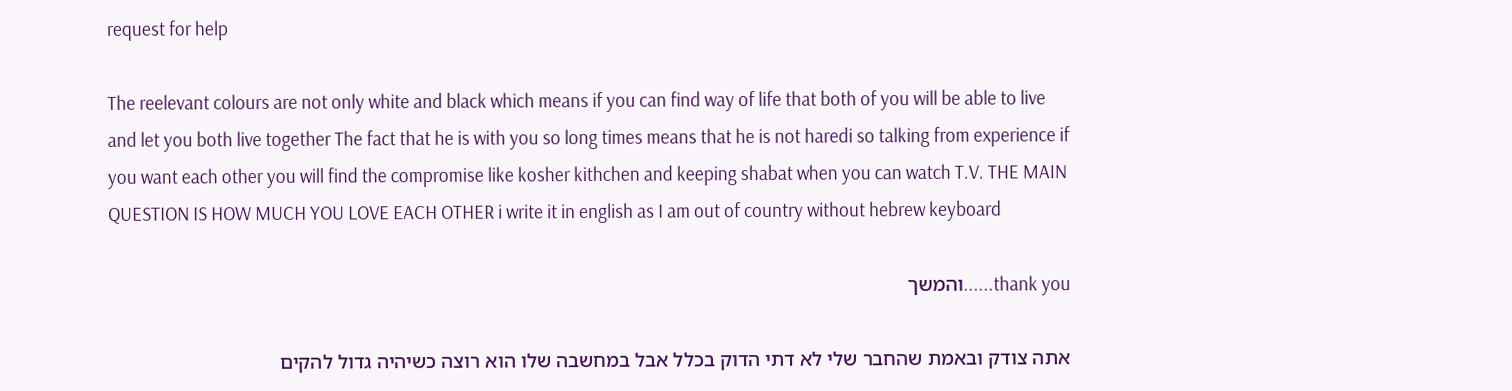request for help

The reelevant colours are not only white and black which means if you can find way of life that both of you will be able to live and let you both live together The fact that he is with you so long times means that he is not haredi so talking from experience if you want each other you will find the compromise like kosher kithchen and keeping shabat when you can watch T.V. THE MAIN QUESTION IS HOW MUCH YOU LOVE EACH OTHER i write it in english as I am out of country without hebrew keyboard

thank you......והמשך

אתה צודק ובאמת שהחבר שלי לא דתי הדוק בכלל אבל במחשבה שלו הוא רוצה כשיהיה גדול להקים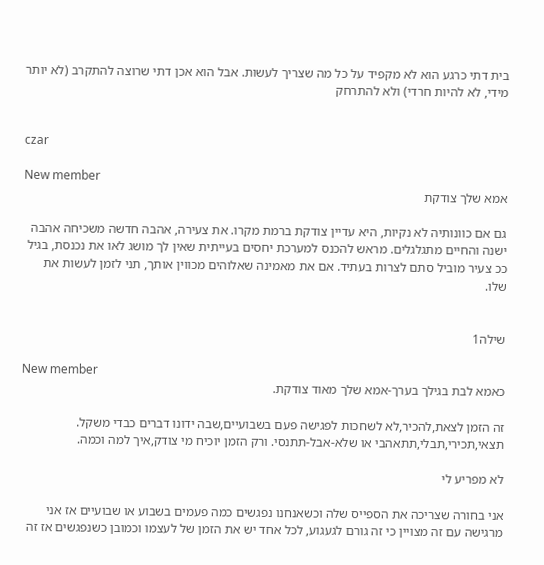בית דתי כרגע הוא לא מקפיד על כל מה שצריך לעשות. אבל הוא אכן דתי שרוצה להתקרב (לא יותר מידי, לא להיות חרדי) ולא להתרחק


czar

New member
אמא שלך צודקת

גם אם כוונותיה לא נקיות, היא עדיין צודקת ברמת מקרו. את צעירה, אהבה חדשה משכיחה אהבה ישנה והחיים מתגלגלים. מראש להכנס למערכת יחסים בעייתית שאין לך מושג לאו את נכנסת, בגיל ככ צעיר מוביל סתם לצרות בעתיד. אם את מאמינה שאלוהים מכווין אותך, תני לזמן לעשות את שלו.


שילה1

New member
כאמא לבת בגילך בערך-אמא שלך מאוד צודקת.

זה הזמן לצאת,להכיר,לא לשחכות לפגישה פעם בשבועיים,שבה ידונו דברים כבדי משקל. תצאי,תכירי,תבלי,תתאהבי או שלא-אבל-תתנסי. ורק הזמן יוכיח מי צודק,איך למה וכמה.

לא מפריע לי

אני בחורה שצריכה את הספייס שלה וכשאנחנו נפגשים כמה פעמים בשבוע או שבועיים אז אני מרגישה עם זה מצויין כי זה גורם לגעגוע, לכל אחד יש את הזמן של לעצמו וכמובן כשנפגשים אז זה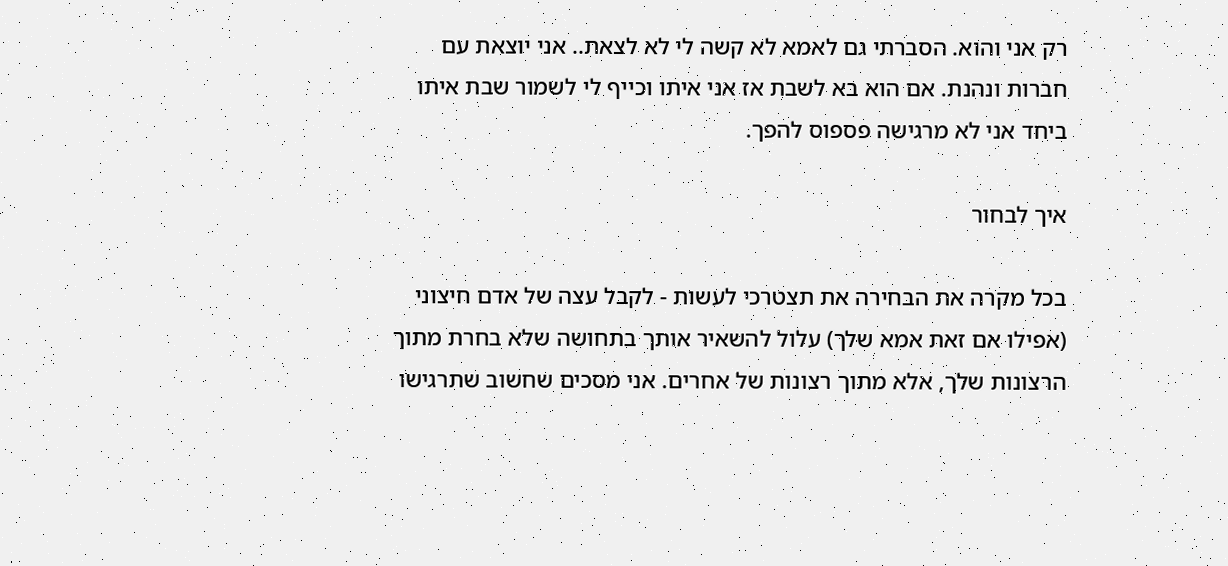רק אני והוא. הסברתי גם לאמא לא קשה לי לא לצאת.. אני יוצאת עם חברות ונהנת. אם הוא בא לשבת אז אני איתו וכייף לי לשמור שבת איתו ביחד אני לא מרגישה פספוס להפך.

איך לבחור

בכל מקרה את הבחירה את תצטרכי לעשות - לקבל עצה של אדם חיצוני (אפילו אם זאת אמא שלך) עלול להשאיר אותך בתחושה שלא בחרת מתוך הרצונות שלך, אלא מתוך רצונות של אחרים. אני מסכים שחשוב שתרגישו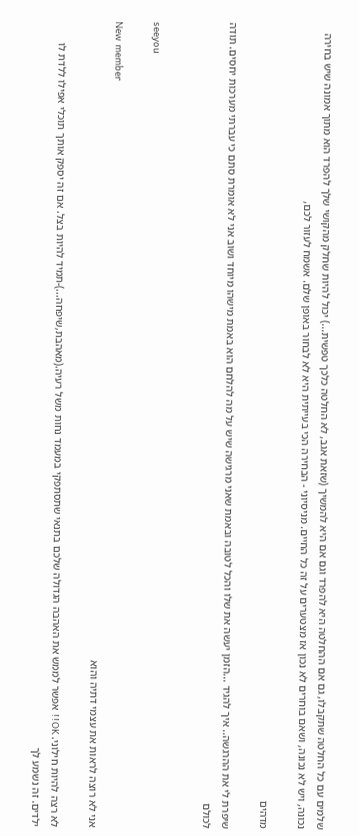שלמים עם כל החלטה שתקבלו, גם אם ההחלטה היא להפרד וגם אם היא להמשיך (שזאת אגב, לא החלטה כלכך טפשית...) יכול להיות שחלק מהקושי שלך להפרד הוא מתוך אמונה שיש בחירה נכונה, ויש לא נכונה, ושאם בוחרים לא נכון אז מצטערים על זה כל החיים. מניסיוני - הבחירה הכי בעייתית היא לא לבחור באופן שלם. אשמח לעזור לכם,

מדהים

שיפרת לי את ההרגשה.. איך להגיד ...הזמן יעשה את שלו והכל לטובה ובאמת שאני מרגישה שיש על מה להלחם הוא באמת מישהו מיוחד ושוב אני לא אומרת סתם כי עברתי מערכות יחסים. תודה לכולם


seeyou

New member
אני לא רוצה לראות את עצמי דתיה והוא

לא רצה להיות חילוני. OK!! אפשר לממש את האהבה הגדולה שלכם בתנאי שתסתפקי במעמד נחות משל רעיה.(מאהבת,שיפחה...)-תמיד להיות בצל. אם זה יספק אותך תוכלי אפילו ללדת לו ילדים. זה נשמע לך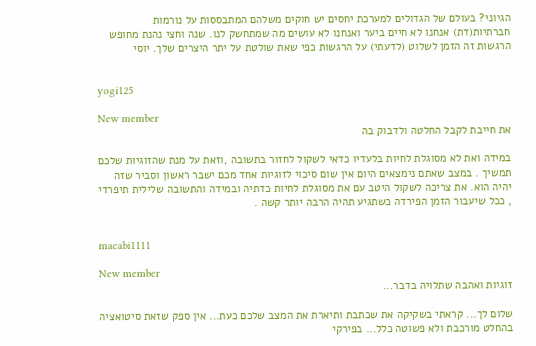הגיוני? בעולם של הגדולים למערכת יחסים יש חוקים משלהם המתבססות על נורמות חברתיות(דת) אנחנו לא חיים ביער ואנחנו לא עושים מה שמתחשק לנו. שנה וחצי נהנת מחופש הרגשות זה הזמן לשלוט (לדעתי) על הרגשות כפי שאת שולטת על יתר היצרים שלך. יוסי


yogi125

New member
את חייבת לקבל החלטה ולדבוק בה

במידה ואת לא מסוגלת לחיות בלעדיו כדאי לשקול לחזור בתשובה ,וזאת על מנת שהזוגיות שלכם תמשיך . במצב שאתם נימצאים היום אין שום סיכוי לזוגיות אחד מכם ישבר ראשון וסביר שזה יהיה הוא. את צריכה לשקול היטב עם את מסוגלת לחיות כדתיה ובמידה והתשובה שלילית תיפרדי , ככל שיעבור הזמן הפירדה כשתגיע תהיה הרבה יותר קשה .


macabi1111

New member
זוגיות ואהבה שתלויה בדבר...

שלום לך... קראתי בשקיקה את שכתבת ותיארת את המצב שלכם כעת... אין ספק שזאת סיטואציה בהחלט מורכבת ולא פשוטה כלל... בפירקי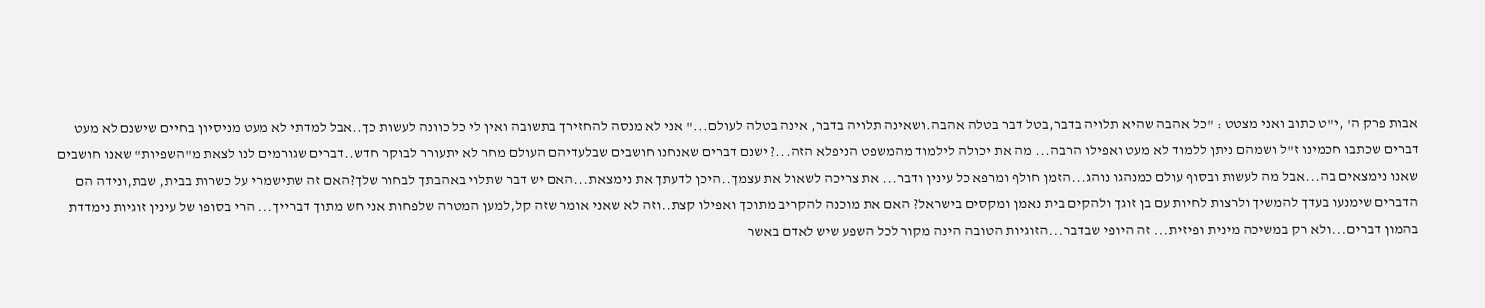אבות פרק ה' ,י"ט כתוב ואני מצטט : "כל אהבה שהיא תלויה בדבר,בטל דבר בטלה אהבה.ושאינה תלויה בדבר, אינה בטלה לעולם..." אני לא מנסה להחזירך בתשובה ואין לי כל כוונה לעשות כך..אבל למדתי לא מעט מניסיון בחיים שישנם לא מעט דברים שכתבו חכמינו ז"ל ושמהם ניתן ללמוד לא מעט ואפילו הרבה... מה את יכולה לילמוד מהמשפט הניפלא הזה...? ישנם דברים שאנחנו חושבים שבלעדיהם העולם מחר לא יתעורר לבוקר חדש..דברים שגורמים לנו לצאת מ"השפיות" שאנו חושבים שאנו נימצאים בה...אבל מה לעשות ובסוף עולם כמנהגו נוהג...הזמן חולף ומרפא כל עינין ודבר... את צריכה לשאול את עצמך..היכן לדעתך את נימצאת...האם יש דבר שתלוי באהבתך לבחור שלך?האם זה שתישמרי על כשרות בבית, שבת,ונידה הם הדברים שימנעו בעדך להמשיך ולרצות לחיות עם בן זוגך ולהקים בית נאמן ומקסים בישראל? האם את מוכנה להקריב מתוכך ואפילו קצת..וזה לא שאני אומר שזה קל,למען המטרה שלפחות אני חש מתוך דברייך... הרי בסופו של עינין זוגיות נימדדת בהמון דברים...ולא רק במשיכה מינית ופיזית... זה היופי שבדבר...הזוגיות הטובה הינה מקור לכל השפע שיש לאדם באשר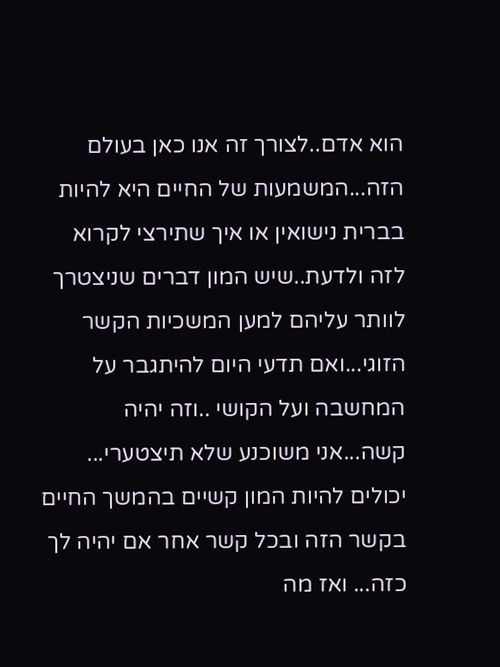הוא אדם..לצורך זה אנו כאן בעולם הזה...המשמעות של החיים היא להיות בברית נישואין או איך שתירצי לקרוא לזה ולדעת..שיש המון דברים שניצטרך לוותר עליהם למען המשכיות הקשר הזוגי...ואם תדעי היום להיתגבר על המחשבה ועל הקושי ..וזה יהיה קשה...אני משוכנע שלא תיצטערי... יכולים להיות המון קשיים בהמשך החיים בקשר הזה ובכל קשר אחר אם יהיה לך כזה... ואז מה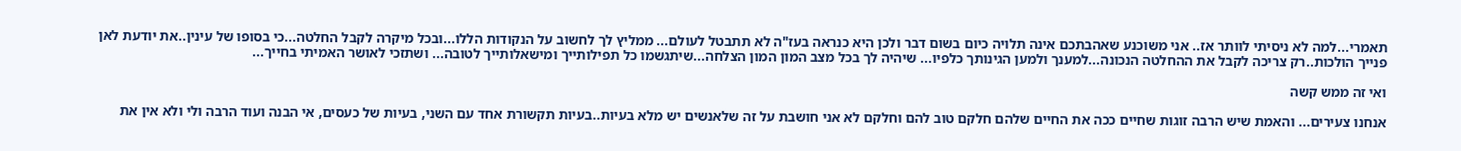תאמרי...למה לא ניסיתי לוותר אז.. אני משוכנע שאהבתכם אינה תלויה כיום בשום דבר ולכן היא כנראה בעז"ה לא תתבטל לעולם... ממליץ לך לחשוב על הנקודות הללו...ובכל מיקרה לקבל החלטה...כי בסופו של עינין..את יודעת לאן פנייך הולכות..רק צריכה לקבל את ההחלטה הנכונה...למענך ולמען הגינותך כלפיו... שיהיה לך בכל מצב המון המון הצלחה...שיתגשמו כל תפילותייך ומישאלותייך לטובה... ושתזכי לאושר האמיתי בחייך...

ואי זה ממש קשה

אנחנו צעירים... והאמת שיש הרבה זוגות שחיים ככה את החיים שלהם חלקם טוב להם וחלקם לא אני חושבת על זה שלאנשים יש מלא בעיות..בעיות תקשורת אחד עם השני, בעיות של כעסים, אי הבנה ועוד הרבה ולי ולא אין את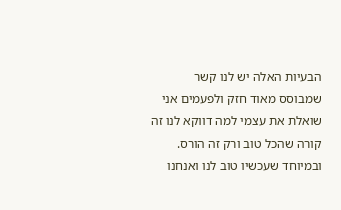הבעיות האלה יש לנו קשר שמבוסס מאוד חזק ולפעמים אני שואלת את עצמי למה דווקא לנו זה קורה שהכל טוב ורק זה הורס. ובמיוחד שעכשיו טוב לנו ואנחנו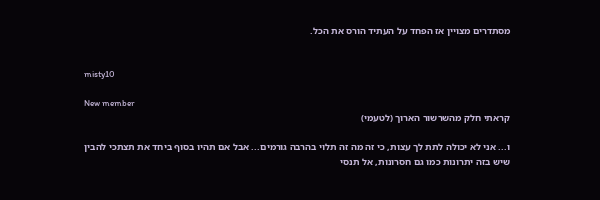מסתדרים מצויין אז הפחד על העתיד הורס את הכל.


misty10

New member
קראתי חלק מהשרשור הארוך (לטעמי)

ו... אני לא יכולה לתת לך עצות, כי זה מה זה תלוי בהרבה גורמים... אבל אם תהיו בסוף ביחד את תצתכי להבין שיש בזה יתרונות כמו גם חסרונות, אל תנסי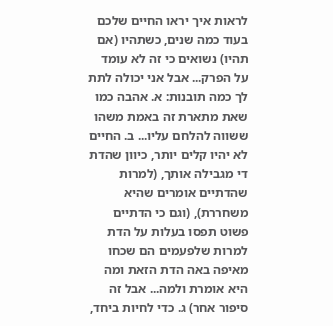לראות איך יראו החיים שלכם בעוד כמה שנים, כשתהיו (אם תהיו) נשואים כי זה לא עומד על הפרק... אבל אני יכולה לתת לך כמה תובנות: א. אהבה כמו שאת מתארת זה באמת משהו ששווה להלחם עליו... ב. החיים לא יהיו קלים יותר, כיוון שהדת די מגבילה אותך, (למרות שהדתיים אומרים שהיא משחררת), (וגם כי הדתיים פשוט תפסו בעלות על הדת למרות שלפעמים הם שכחו מאיפה באה הדת הזאת ומה היא אומרת ולמה... אבל זה סיפור אחר) ג. כדי לחיות ביחד,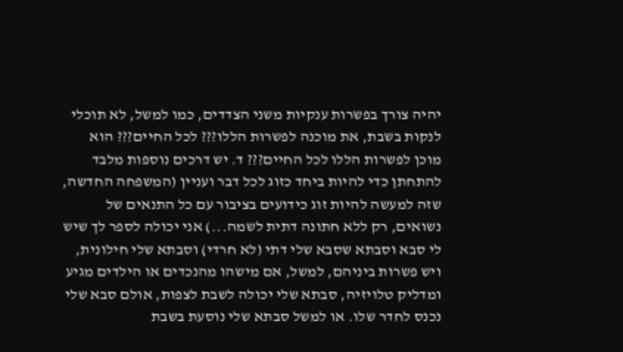יהיה צורך בפשרות ענקיות משני הצדדים, כמו למשל, לא תוכלי לנקות בשבת, את מוכנה לפשרות הללו??? לכל החיים??? הוא מוכן לפשרות הללו לכל החיים??? ד. יש דרכים נוספות מלבד להתחתן כדי להיות ביחד כזוג לכל דבר ועניין (המשפחה החדשה, שזה למעשה להיות זוג כידועים בציבור עם כל התנאים של נשואים, רק ללא חתונה דתית לשמה...) אני יכולה לספר לך שיש לי סבא וסבתא שסבא שלי דתי (לא חרדי) וסבתא שלי חילונית, ויש פשרות ביניהם, למשל, אם מישהו מהנכדים או הילדים מגיע ומדליק טלויזיה, סבתא שלי יכולה לשבת לצפות, אולם סבא שלי נכנס לחדר שלו. או למשל סבתא שלי נוסעת בשבת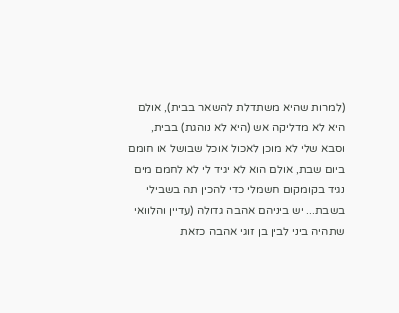(למרות שהיא משתדלת להשאר בבית), אולם היא לא מדליקה אש (היא לא נוהגת) בבית, וסבא שלי לא מוכן לאכול אוכל שבושל או חומם ביום שבת, אולם הוא לא יגיד לי לא לחמם מים נגיד בקומקום חשמלי כדי להכין תה בשבילי בשבת... יש ביניהם אהבה גדולה (עדיין והלוואי שתהיה ביני לבין בן זוגי אהבה כזאת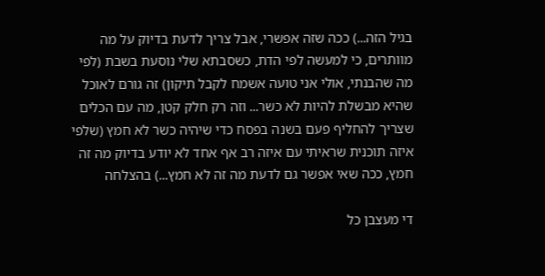בגיל הזה...) ככה שזה אפשרי, אבל צריך לדעת בדיוק על מה מוותרים, כי למעשה לפי הדת, כשסבתא שלי נוסעת בשבת (לפי מה שהבנתי, אולי אני טועה אשמח לקבל תיקון) זה גורם לאוכל שהיא מבשלת להיות לא כשר... וזה רק חלק קטן, מה עם הכלים שצריך להחליף פעם בשנה בפסח כדי שיהיה כשר לא חמץ (שלפי איזה תוכנית שראיתי עם איזה רב אף אחד לא יודע בדיוק מה זה חמץ, ככה שאי אפשר גם לדעת מה זה לא חמץ...) בהצלחה

די מעצבן כל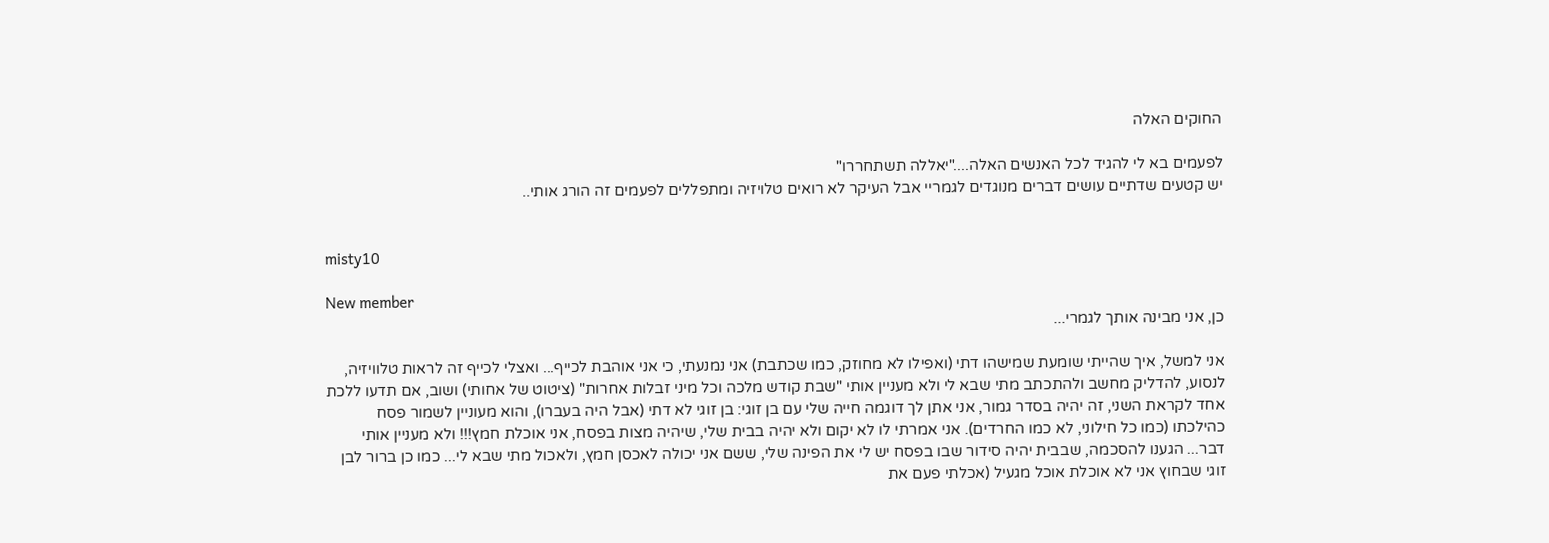החוקים האלה

לפעמים בא לי להגיד לכל האנשים האלה...."יאללה תשתחררו"
יש קטעים שדתיים עושים דברים מנוגדים לגמריי אבל העיקר לא רואים טלויזיה ומתפללים לפעמים זה הורג אותי..


misty10

New member
כן, אני מבינה אותך לגמרי...

אני למשל, איך שהייתי שומעת שמישהו דתי (ואפילו לא מחוזק, כמו שכתבת) אני נמנעתי, כי אני אוהבת לכייף... ואצלי לכייף זה לראות טלוויזיה, לנסוע, להדליק מחשב ולהתכתב מתי שבא לי ולא מעניין אותי "שבת קודש מלכה וכל מיני זבלות אחרות" (ציטוט של אחותי) ושוב, אם תדעו ללכת אחד לקראת השני, זה יהיה בסדר גמור, אני אתן לך דוגמה חייה שלי עם בן זוגי: בן זוגי לא דתי (אבל היה בעברו), והוא מעוניין לשמור פסח כהילכתו (כמו כל חילוני, לא כמו החרדים). אני אמרתי לו לא יקום ולא יהיה בבית שלי, שיהיה מצות בפסח, אני אוכלת חמץ!!! ולא מעניין אותי דבר... הגענו להסכמה, שבבית יהיה סידור שבו בפסח יש לי את הפינה שלי, ששם אני יכולה לאכסן חמץ, ולאכול מתי שבא לי... כמו כן ברור לבן זוגי שבחוץ אני לא אוכלת אוכל מגעיל (אכלתי פעם את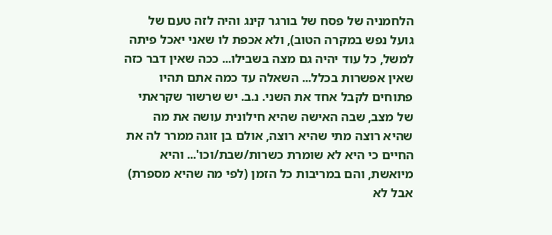הלחמניה של פסח של בורגר קינג והיה לזה טעם של גועל נפש במקרה הטוב), ולא אכפת לו שאני יאכל פיתה למשל, כל עוד יהיה גם מצה בשבילו... ככה שאין דבר כזה שאין אפשרות בכלל... השאלה עד כמה אתם תהיו פתוחים לקבל אחד את השני. נ.ב. יש שרשור שקראתי של מצב, שבה האישה שהיא חילונית עושה את מה שהיא רוצה מתי שהיא רוצה, אולם בן זוגה ממרר לה את החיים כי היא לא שומרת כשרות/שבת/וכו'... והיא מיואשת, והם במריבות כל הזמן (לפי מה שהיא מספרת) אבל לא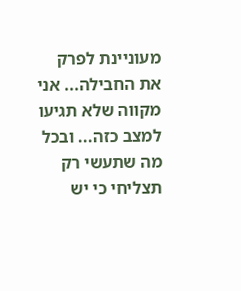מעוניינת לפרק את החבילה... אני מקווה שלא תגיעו למצב כזה... ובכל מה שתעשי רק תצליחי כי יש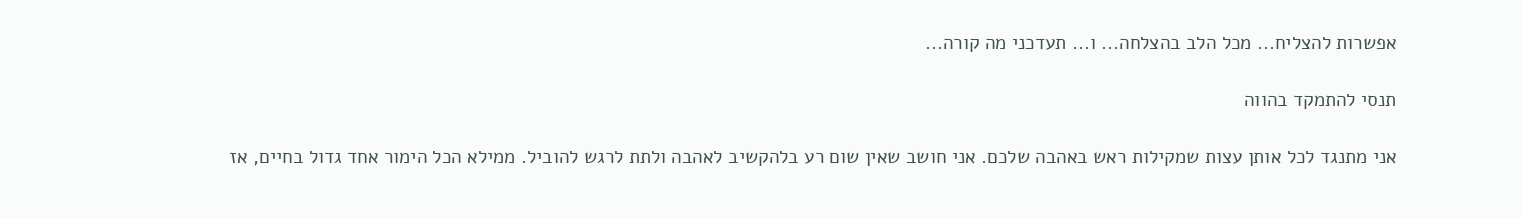אפשרות להצליח... מכל הלב בהצלחה... ו... תעדכני מה קורה...

תנסי להתמקד בהווה

אני מתנגד לכל אותן עצות שמקילות ראש באהבה שלכם. אני חושב שאין שום רע בלהקשיב לאהבה ולתת לרגש להוביל. ממילא הכל הימור אחד גדול בחיים, אז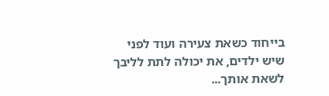בייחוד כשאת צעירה ועוד לפני שיש ילדים, את יכולה לתת לליבך לשאת אותך...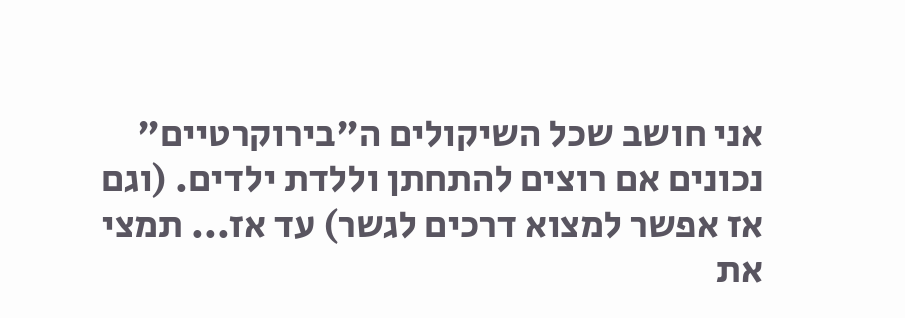אני חושב שכל השיקולים ה"בירוקרטיים" נכונים אם רוצים להתחתן וללדת ילדים. (וגם אז אפשר למצוא דרכים לגשר) עד אז... תמצי את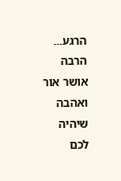הרגע... הרבה אושר אור ואהבה
שיהיה לכם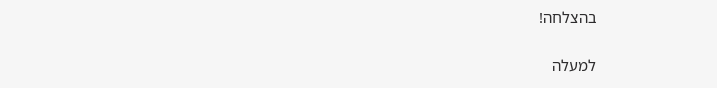בהצלחה!

למעלה